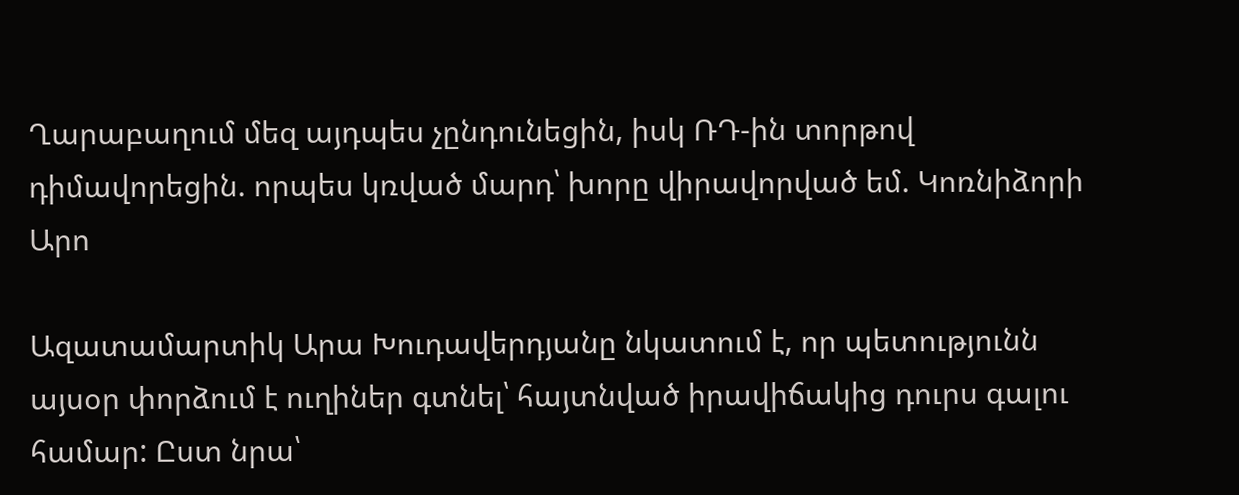Ղարաբաղում մեզ այդպես չընդունեցին, իսկ ՌԴ-ին տորթով դիմավորեցին. որպես կռված մարդ՝ խորը վիրավորված եմ. Կոռնիձորի Արո

Ազատամարտիկ Արա Խուդավերդյանը նկատում է, որ պետությունն այսօր փորձում է ուղիներ գտնել՝ հայտնված իրավիճակից դուրս գալու համար: Ըստ նրա՝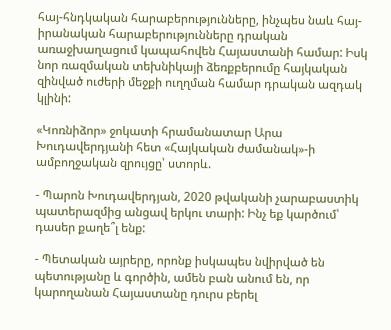հայ-հնդկական հարաբերությունները, ինչպես նաև հայ-իրանական հարաբերությունները դրական առաջխաղացում կապահովեն Հայաստանի համար: Իսկ նոր ռազմական տեխնիկայի ձեռքբերումը հայկական զինված ուժերի մեջքի ուղղման համար դրական ազդակ կլինի:

«Կոռնիձոր» ջոկատի հրամանատար Արա Խուդավերդյանի հետ «Հայկական ժամանակ»-ի ամբողջական զրույցը՝ ստորև.

- Պարոն Խուդավերդյան, 2020 թվականի չարաբաստիկ պատերազմից անցավ երկու տարի: Ինչ եք կարծում՝ դասեր քաղե՞լ ենք:

- Պետական այրերը, որոնք իսկապես նվիրված են պետությանը և գործին, ամեն բան անում են, որ կարողանան Հայաստանը դուրս բերել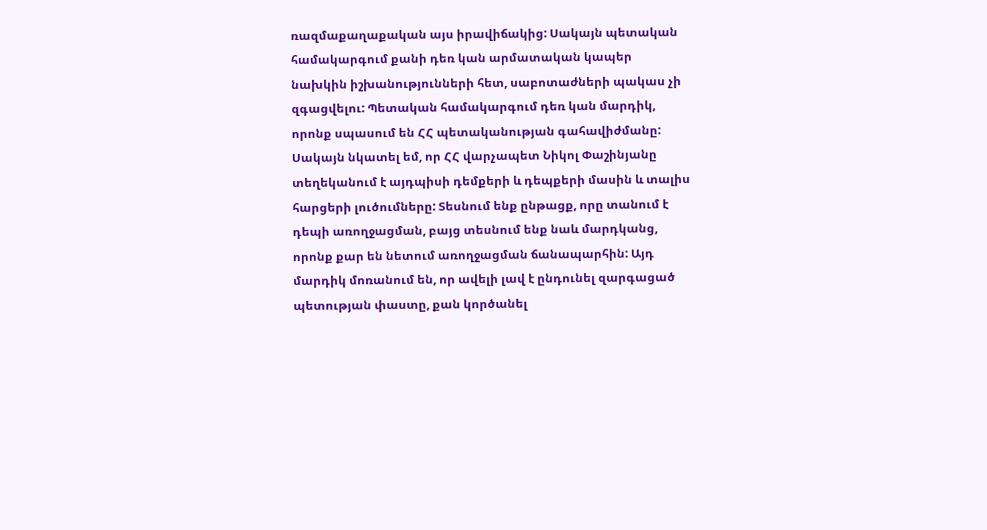ռազմաքաղաքական այս իրավիճակից: Սակայն պետական համակարգում քանի դեռ կան արմատական կապեր նախկին իշխանությունների հետ, սաբոտաժների պակաս չի զգացվելու: Պետական համակարգում դեռ կան մարդիկ, որոնք սպասում են ՀՀ պետականության գահավիժմանը: Սակայն նկատել եմ, որ ՀՀ վարչապետ Նիկոլ Փաշինյանը տեղեկանում է այդպիսի դեմքերի և դեպքերի մասին և տալիս հարցերի լուծումները: Տեսնում ենք ընթացք, որը տանում է դեպի առողջացման, բայց տեսնում ենք նաև մարդկանց, որոնք քար են նետում առողջացման ճանապարհին: Այդ մարդիկ մոռանում են, որ ավելի լավ է ընդունել զարգացած պետության փաստը, քան կործանել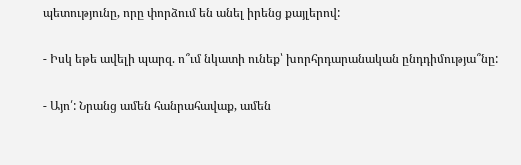պետությունը, որը փորձում են անել իրենց քայլերով:

- Իսկ եթե ավելի պարզ. ո՞ւմ նկատի ունեք՝ խորհրդարանական ընդդիմությա՞նը:

- Այո՛: Նրանց ամեն հանրահավաք, ամեն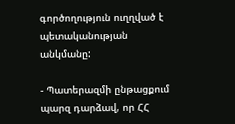գործողություն ուղղված է պետականության անկմանը:

- Պատերազմի ընթացքում պարզ դարձավ, որ ՀՀ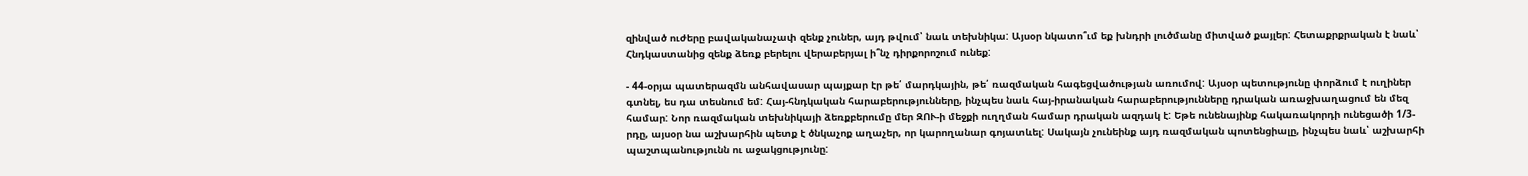զինված ուժերը բավականաչափ զենք չուներ, այդ թվում՝ նաև տեխնիկա: Այսօր նկատո՞ւմ եք խնդրի լուծմանը միտված քայլեր: Հետաքրքրական է նաև՝ Հնդկաստանից զենք ձեռք բերելու վերաբերյալ ի՞նչ դիրքորոշում ունեք:

- 44-օրյա պատերազմն անհավասար պայքար էր թե՛ մարդկային, թե՛ ռազմական հագեցվածության առումով: Այսօր պետությունը փորձում է ուղիներ գտնել, ես դա տեսնում եմ: Հայ-հնդկական հարաբերությունները, ինչպես նաև հայ-իրանական հարաբերությունները դրական առաջխաղացում են մեզ համար: Նոր ռազմական տեխնիկայի ձեռքբերումը մեր ԶՈՒ-ի մեջքի ուղղման համար դրական ազդակ է: Եթե ունենայինք հակառակորդի ունեցածի 1/3-րդը, այսօր նա աշխարհին պետք է ծնկաչոք աղաչեր, որ կարողանար գոյատևել: Սակայն չունեինք այդ ռազմական պոտենցիալը, ինչպես նաև՝ աշխարհի պաշտպանությունն ու աջակցությունը: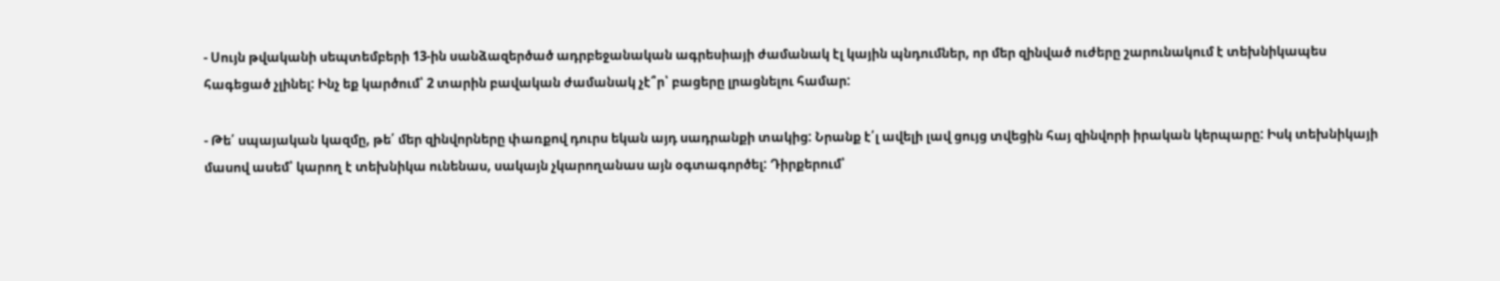- Սույն թվականի սեպտեմբերի 13-ին սանձազերծած ադրբեջանական ագրեսիայի ժամանակ էլ կային պնդումներ, որ մեր զինված ուժերը շարունակում է տեխնիկապես հագեցած չլինել: Ինչ եք կարծում՝ 2 տարին բավական ժամանակ չէ՞ր՝ բացերը լրացնելու համար:

- Թե՛ սպայական կազմը, թե՛ մեր զինվորները փառքով դուրս եկան այդ սադրանքի տակից: Նրանք է՛լ ավելի լավ ցույց տվեցին հայ զինվորի իրական կերպարը: Իսկ տեխնիկայի մասով ասեմ՝ կարող է տեխնիկա ունենաս, սակայն չկարողանաս այն օգտագործել: Դիրքերում՝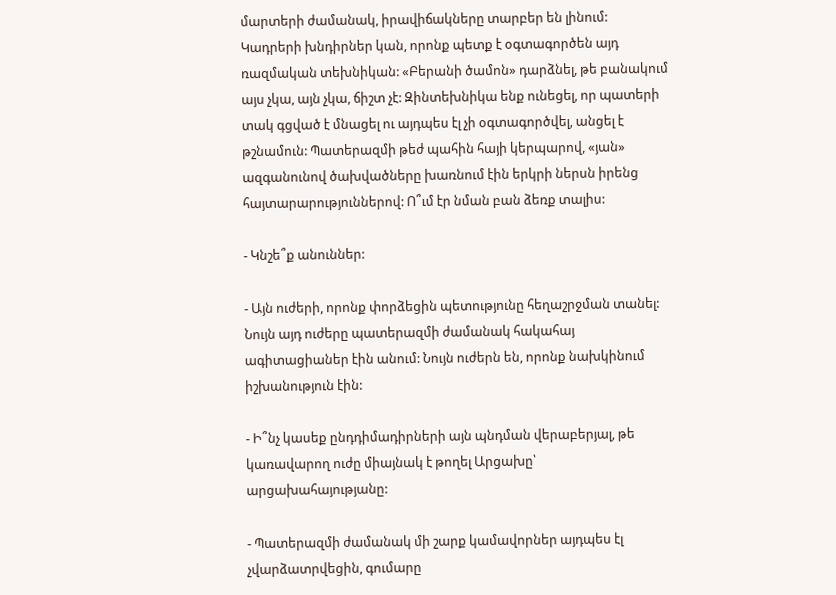մարտերի ժամանակ, իրավիճակները տարբեր են լինում: Կադրերի խնդիրներ կան, որոնք պետք է օգտագործեն այդ ռազմական տեխնիկան: «Բերանի ծամոն» դարձնել, թե բանակում այս չկա, այն չկա, ճիշտ չէ: Զինտեխնիկա ենք ունեցել, որ պատերի տակ գցված է մնացել ու այդպես էլ չի օգտագործվել, անցել է թշնամուն: Պատերազմի թեժ պահին հայի կերպարով, «յան» ազգանունով ծախվածները խառնում էին երկրի ներսն իրենց հայտարարություններով: Ո՞ւմ էր նման բան ձեռք տալիս:

- Կնշե՞ք անուններ:

- Այն ուժերի, որոնք փորձեցին պետությունը հեղաշրջման տանել: Նույն այդ ուժերը պատերազմի ժամանակ հակահայ ագիտացիաներ էին անում: Նույն ուժերն են, որոնք նախկինում իշխանություն էին:

- Ի՞նչ կասեք ընդդիմադիրների այն պնդման վերաբերյալ, թե կառավարող ուժը միայնակ է թողել Արցախը՝ արցախահայությանը:

- Պատերազմի ժամանակ մի շարք կամավորներ այդպես էլ չվարձատրվեցին, գումարը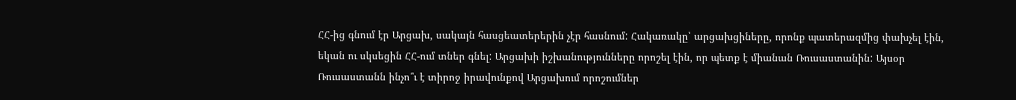ՀՀ-ից գնում էր Արցախ, սակայն հասցեատերերին չէր հասնում: Հակառակը՝ արցախցիները, որոնք պատերազմից փախչել էին, եկան ու սկսեցին ՀՀ-ում տներ գնել: Արցախի իշխանությունները որոշել էին, որ պետք է միանան Ռուսաստանին: Այսօր Ռուսաստանն ինչո՞ւ է տիրոջ իրավունքով Արցախում որոշումներ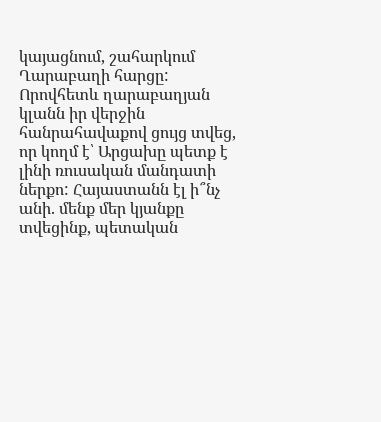կայացնում, շահարկում Ղարաբաղի հարցը: Որովհետև ղարաբաղյան կլանն իր վերջին հանրահավաքով ցույց տվեց, որ կողմ է՝ Արցախը պետք է լինի ռուսական մանդատի ներքո: Հայաստանն էլ ի՞նչ անի. մենք մեր կյանքը տվեցինք, պետական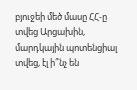բյուջեի մեծ մասը ՀՀ-ը տվեց Արցախին, մարդկային պոտենցիալ տվեց, էլ ի՞նչ են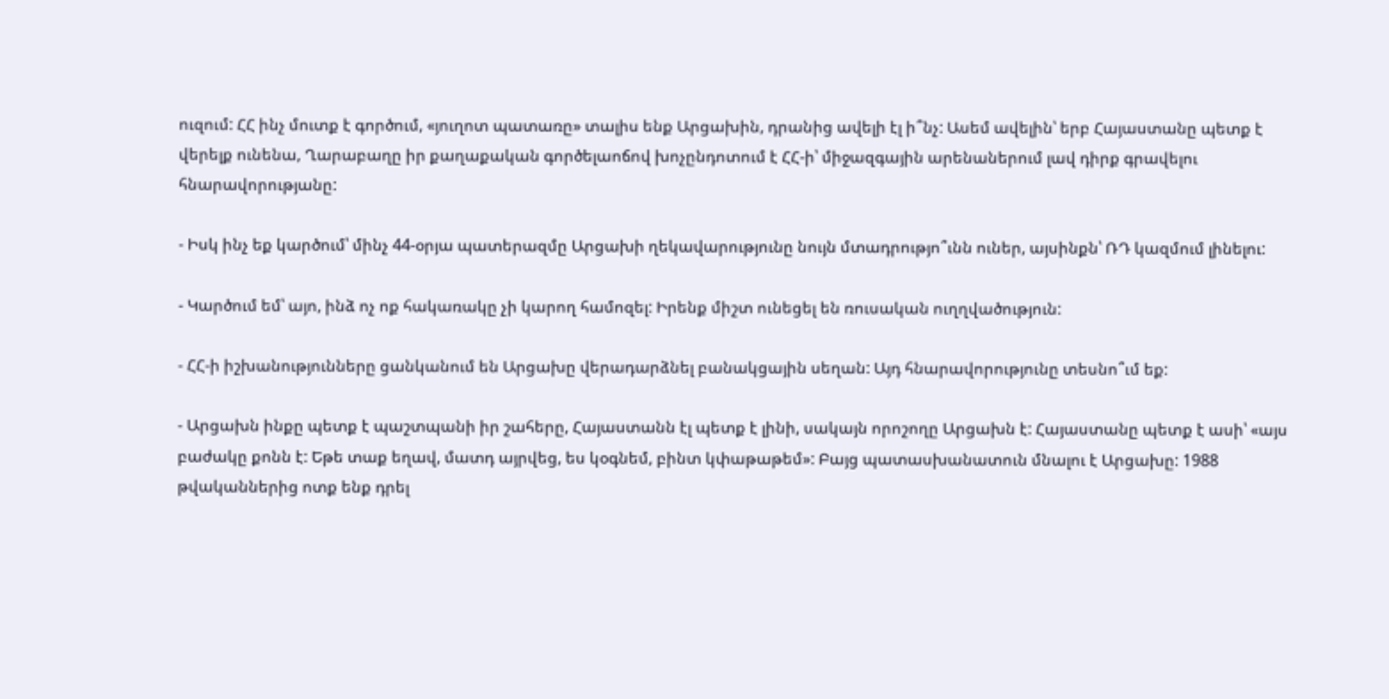ուզում: ՀՀ ինչ մուտք է գործում, «յուղոտ պատառը» տալիս ենք Արցախին, դրանից ավելի էլ ի՞նչ: Ասեմ ավելին՝ երբ Հայաստանը պետք է վերելք ունենա, Ղարաբաղը իր քաղաքական գործելաոճով խոչընդոտում է ՀՀ-ի՝ միջազգային արենաներում լավ դիրք գրավելու հնարավորությանը:

- Իսկ ինչ եք կարծում՝ մինչ 44-օրյա պատերազմը Արցախի ղեկավարությունը նույն մտադրությո՞ւնն ուներ, այսինքն՝ ՌԴ կազմում լինելու:

- Կարծում եմ՝ այո, ինձ ոչ ոք հակառակը չի կարող համոզել: Իրենք միշտ ունեցել են ռուսական ուղղվածություն:

- ՀՀ-ի իշխանությունները ցանկանում են Արցախը վերադարձնել բանակցային սեղան: Այդ հնարավորությունը տեսնո՞ւմ եք:

- Արցախն ինքը պետք է պաշտպանի իր շահերը, Հայաստանն էլ պետք է լինի, սակայն որոշողը Արցախն է: Հայաստանը պետք է ասի՝ «այս բաժակը քոնն է: Եթե տաք եղավ, մատդ այրվեց, ես կօգնեմ, բինտ կփաթաթեմ»: Բայց պատասխանատուն մնալու է Արցախը: 1988 թվականներից ոտք ենք դրել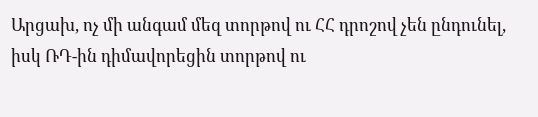Արցախ, ոչ մի անգամ մեզ տորթով ու ՀՀ դրոշով չեն ընդունել, իսկ ՌԴ-ին դիմավորեցին տորթով ու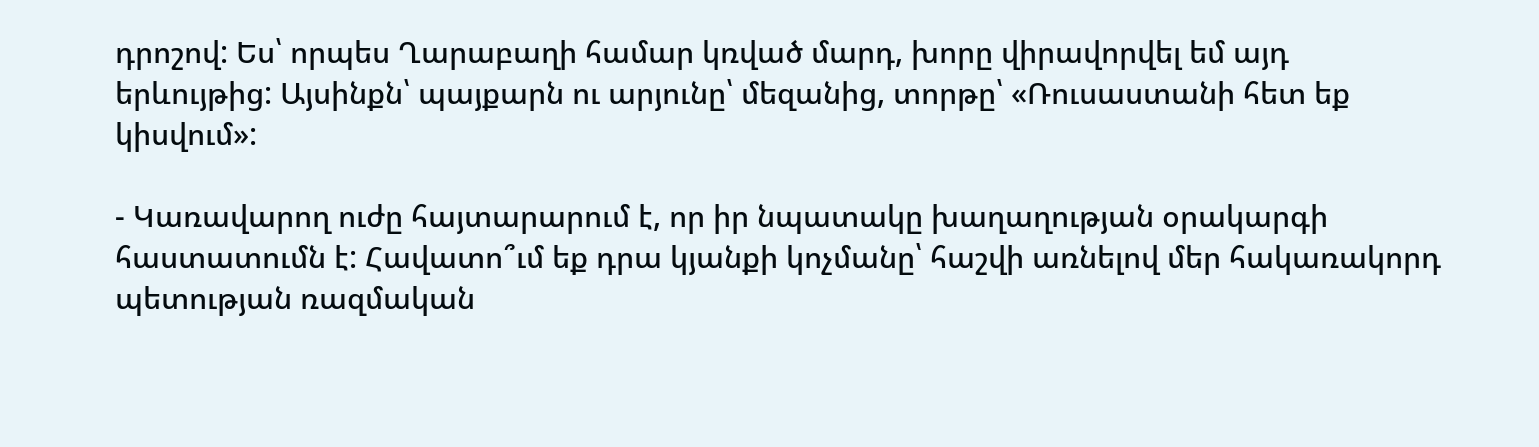դրոշով: Ես՝ որպես Ղարաբաղի համար կռված մարդ, խորը վիրավորվել եմ այդ երևույթից: Այսինքն՝ պայքարն ու արյունը՝ մեզանից, տորթը՝ «Ռուսաստանի հետ եք կիսվում»:

- Կառավարող ուժը հայտարարում է, որ իր նպատակը խաղաղության օրակարգի հաստատումն է: Հավատո՞ւմ եք դրա կյանքի կոչմանը՝ հաշվի առնելով մեր հակառակորդ պետության ռազմական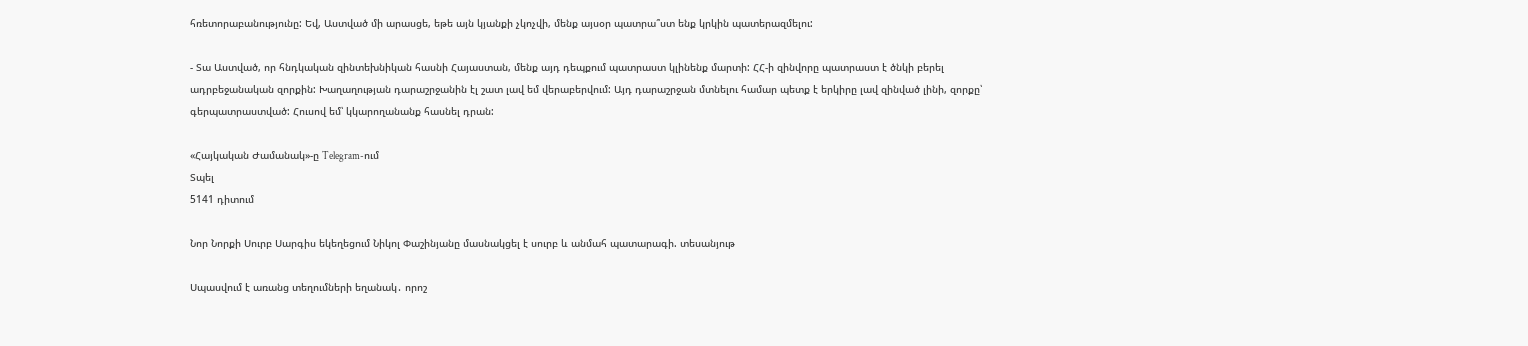հռետորաբանությունը: Եվ, Աստված մի արասցե, եթե այն կյանքի չկոչվի, մենք այսօր պատրա՞ստ ենք կրկին պատերազմելու:

- Տա Աստված, որ հնդկական զինտեխնիկան հասնի Հայաստան, մենք այդ դեպքում պատրաստ կլինենք մարտի: ՀՀ-ի զինվորը պատրաստ է ծնկի բերել ադրբեջանական զորքին: Խաղաղության դարաշրջանին էլ շատ լավ եմ վերաբերվում: Այդ դարաշրջան մտնելու համար պետք է երկիրը լավ զինված լինի, զորքը՝ գերպատրաստված: Հուսով եմ՝ կկարողանանք հասնել դրան:

«Հայկական Ժամանակ»-ը Telegram-ում
Տպել
5141 դիտում

Նոր Նորքի Սուրբ Սարգիս եկեղեցում Նիկոլ Փաշինյանը մասնակցել է սուրբ և անմահ պատարագի. տեսանյութ

Սպասվում է առանց տեղումների եղանակ․ որոշ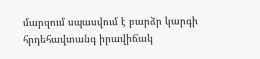մարզում սպասվում է բարձր կարգի հրդեհավտանգ իրավիճակ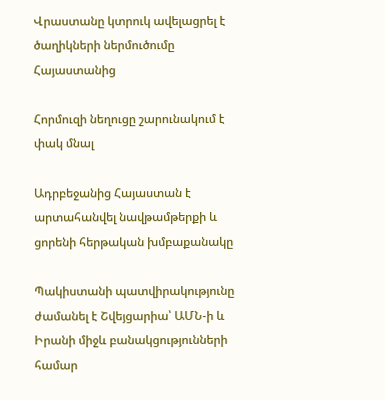Վրաստանը կտրուկ ավելացրել է ծաղիկների ներմուծումը Հայաստանից

Հորմուզի նեղուցը շարունակում է փակ մնալ

Ադրբեջանից Հայաստան է արտահանվել նավթամթերքի և ցորենի հերթական խմբաքանակը

Պակիստանի պատվիրակությունը ժամանել է Շվեյցարիա՝ ԱՄՆ-ի և Իրանի միջև բանակցությունների համար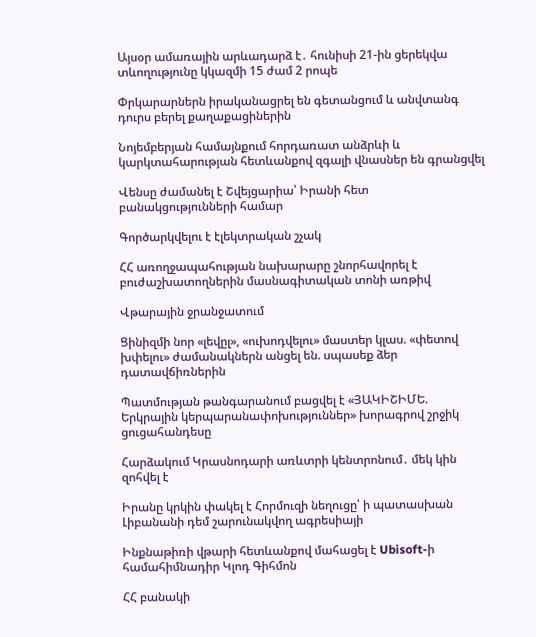Այսօր ամառային արևադարձ է․ հունիսի 21-ին ցերեկվա տևողությունը կկազմի 15 ժամ 2 րոպե

Փրկարարներն իրականացրել են գետանցում և անվտանգ դուրս բերել քաղաքացիներին

Նոյեմբերյան համայնքում հորդառատ անձրևի և կարկտահարության հետևանքով զգալի վնասներ են գրանցվել

Վենսը ժամանել է Շվեյցարիա՝ Իրանի հետ բանակցությունների համար

Գործարկվելու է էլեկտրական շչակ

ՀՀ առողջապահության նախարարը շնորհավորել է բուժաշխատողներին մասնագիտական տոնի առթիվ

Վթարային ջրանջատում

Ցինիզմի նոր «լեվըլ», «ուխոդվելու» մաստեր կլաս. «փետով խփելու» ժամանակներն անցել են. սպասեք ձեր դատավճիռներին

Պատմության թանգարանում բացվել է «ՅԱԿԻՇԻՄԵ. Երկրային կերպարանափոխություններ» խորագրով շրջիկ ցուցահանդեսը

Հարձակում Կրասնոդարի առևտրի կենտրոնում․ մեկ կին զոհվել է

Իրանը կրկին փակել է Հորմուզի նեղուցը՝ ի պատասխան Լիբանանի դեմ շարունակվող ագրեսիայի

Ինքնաթիռի վթարի հետևանքով մահացել է Ubisoft-ի համահիմնադիր Կլոդ Գիհմոն

ՀՀ բանակի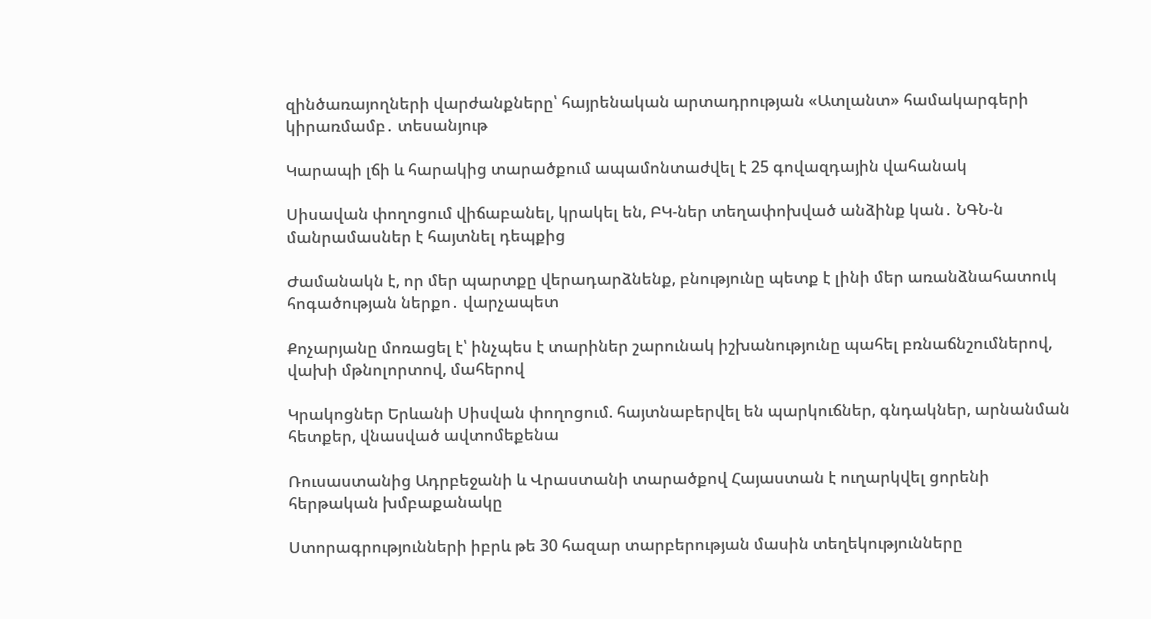զինծառայողների վարժանքները՝ հայրենական արտադրության «Ատլանտ» համակարգերի կիրառմամբ․ տեսանյութ

Կարապի լճի և հարակից տարածքում ապամոնտաժվել է 25 գովազդային վահանակ

Սիսավան փողոցում վիճաբանել, կրակել են, ԲԿ-ներ տեղափոխված անձինք կան․ ՆԳՆ-ն մանրամասներ է հայտնել դեպքից

Ժամանակն է, որ մեր պարտքը վերադարձնենք, բնությունը պետք է լինի մեր առանձնահատուկ հոգածության ներքո․ վարչապետ

Քոչարյանը մոռացել է՝ ինչպես է տարիներ շարունակ իշխանությունը պահել բռնաճնշումներով, վախի մթնոլորտով, մահերով

Կրակոցներ Երևանի Սիսվան փողոցում. հայտնաբերվել են պարկուճներ, գնդակներ, արնանման հետքեր, վնասված ավտոմեքենա

Ռուսաստանից Ադրբեջանի և Վրաստանի տարածքով Հայաստան է ուղարկվել ցորենի հերթական խմբաքանակը

Ստորագրությունների իբրև թե 30 հազար տարբերության մասին տեղեկությունները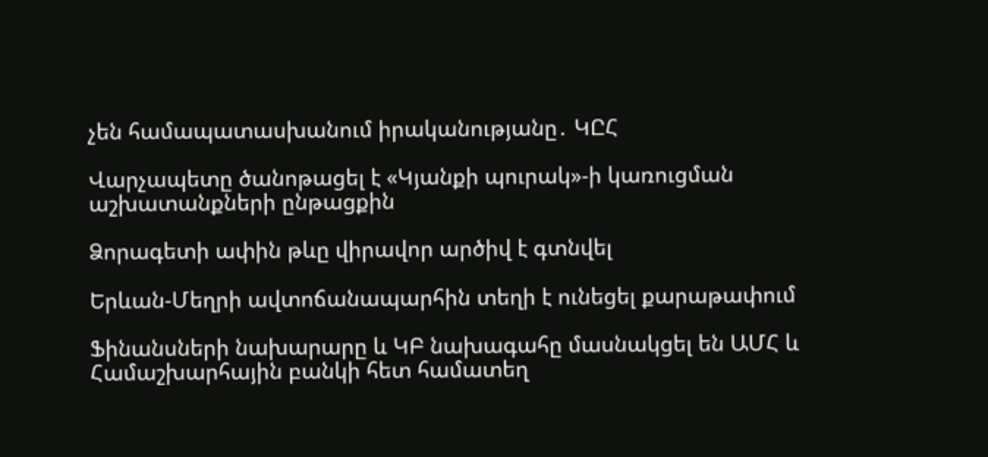չեն համապատասխանում իրականությանը․ ԿԸՀ

Վարչապետը ծանոթացել է «Կյանքի պուրակ»-ի կառուցման աշխատանքների ընթացքին

Ձորագետի ափին թևը վիրավոր արծիվ է գտնվել

Երևան-Մեղրի ավտոճանապարհին տեղի է ունեցել քարաթափում

Ֆինանսների նախարարը և ԿԲ նախագահը մասնակցել են ԱՄՀ և Համաշխարհային բանկի հետ համատեղ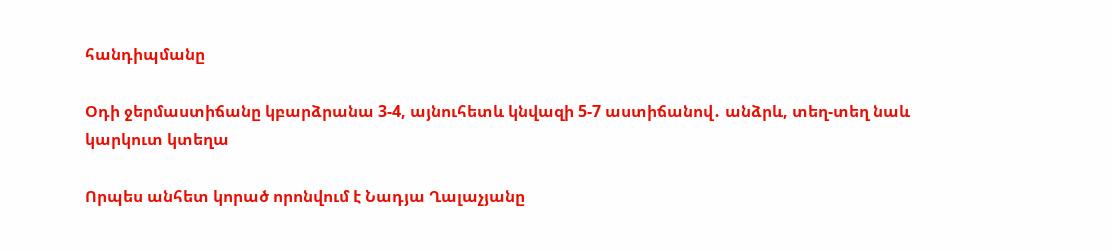հանդիպմանը

Օդի ջերմաստիճանը կբարձրանա 3-4, այնուհետև կնվազի 5-7 աստիճանով․ անձրև, տեղ-տեղ նաև կարկուտ կտեղա

Որպես անհետ կորած որոնվում է Նադյա Ղալաչյանը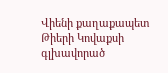Վիենի քաղաքապետ Թիերի Կովաքսի գլխավորած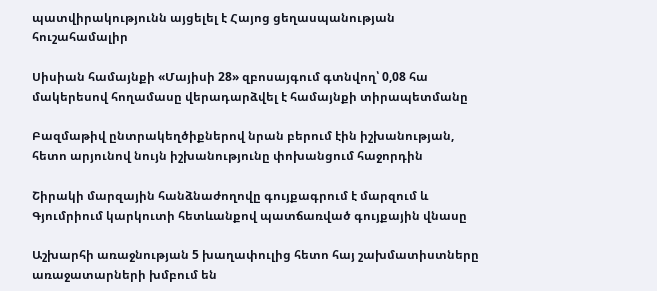պատվիրակությունն այցելել է Հայոց ցեղասպանության հուշահամալիր

Սիսիան համայնքի «Մայիսի 28» զբոսայգում գտնվող՝ 0,08 հա մակերեսով հողամասը վերադարձվել է համայնքի տիրապետմանը

Բազմաթիվ ընտրակեղծիքներով նրան բերում էին իշխանության, հետո արյունով նույն իշխանությունը փոխանցում հաջորդին

Շիրակի մարզային հանձնաժողովը գույքագրում է մարզում և Գյումրիում կարկուտի հետևանքով պատճառված գույքային վնասը

Աշխարհի առաջնության 5 խաղափուլից հետո հայ շախմատիստները առաջատարների խմբում են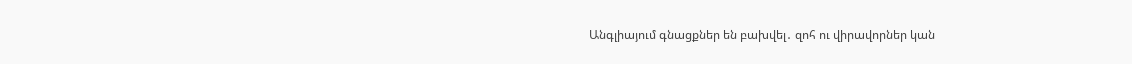Անգլիայում գնացքներ են բախվել․ զոհ ու վիրավորներ կան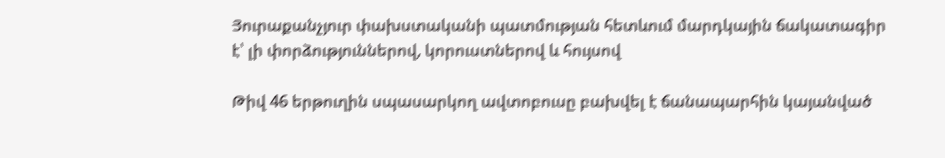Յուրաքանչյուր փախստականի պատմության հետևում մարդկային ճակատագիր է՝ լի փորձություններով, կորուստներով և հույսով

Թիվ 46 երթուղին սպասարկող ավտոբուսը բախվել է ճանապարհին կայանված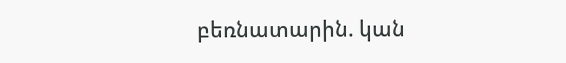բեռնատարին. կան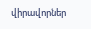վիրավորներ